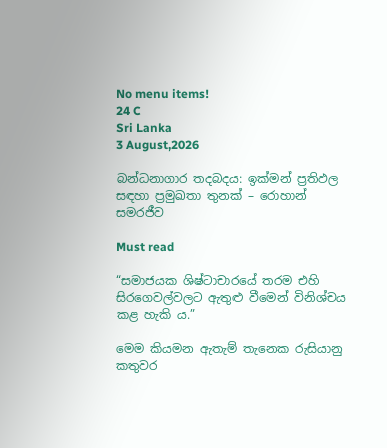No menu items!
24 C
Sri Lanka
3 August,2026

බන්ධනාගාර තදබදය: ඉක්මන් ප්‍රතිඵල සඳහා ප්‍රමුඛතා තුනක් – රොහාන් සමරජීව

Must read

“සමාජයක ශිෂ්ටාචාරයේ තරම එහි සිරගෙවල්වලට ඇතුළු වීමෙන් විනිශ්චය කළ හැකි ය.”

මෙම කියමන ඇතැම් තැනෙක රුසියානු කතුවර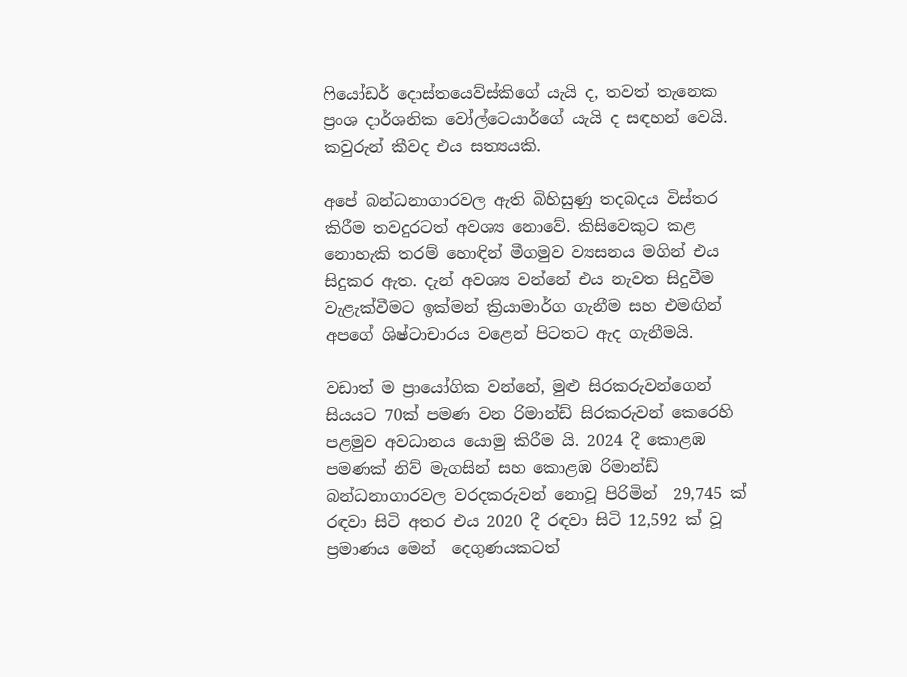ෆියෝඩර් දොස්තයෙව්ස්කිගේ යැයි ද, තවත් තැනෙක  ප්‍රංශ දාර්ශනික වෝල්ටෙයාර්ගේ යැයි ද සඳහන් වෙයි. කවුරුන් කීවද එය සත්‍යයකි.

අපේ බන්ධනාගාරවල ඇති බිහිසුණු තදබදය විස්තර කිරීම තවදුරටත් අවශ්‍ය නොවේ. කිසිවෙකුට කළ නොහැකි තරම් හොඳින් මීගමුව ව්‍යසනය මගින් එය සිදුකර ඇත. දැන් අවශ්‍ය වන්නේ එය නැවත සිදුවීම වැළැක්වීමට ඉක්මන් ක්‍රියාමාර්ග ගැනීම සහ එමඟින් අපගේ ශිෂ්ටාචාරය වළෙන් පිටතට ඇද ගැනීමයි.

වඩාත් ම ප්‍රායෝගික වන්නේ, මුළු සිරකරුවන්ගෙන් සියයට 70ක් පමණ වන රිමාන්ඩ් සිරකරුවන් කෙරෙහි පළමුව අවධානය යොමු කිරීම යි. 2024 දී කොළඹ පමණක් නිව් මැගසින් සහ කොළඹ රිමාන්ඩ් බන්ධනාගාරවල වරදකරුවන් නොවූ පිරිමින්  29,745 ක් රඳවා සිටි අතර එය 2020 දී රඳවා සිටි 12,592 ක් වූ ප්‍රමාණය මෙන්  දෙගුණයකටත්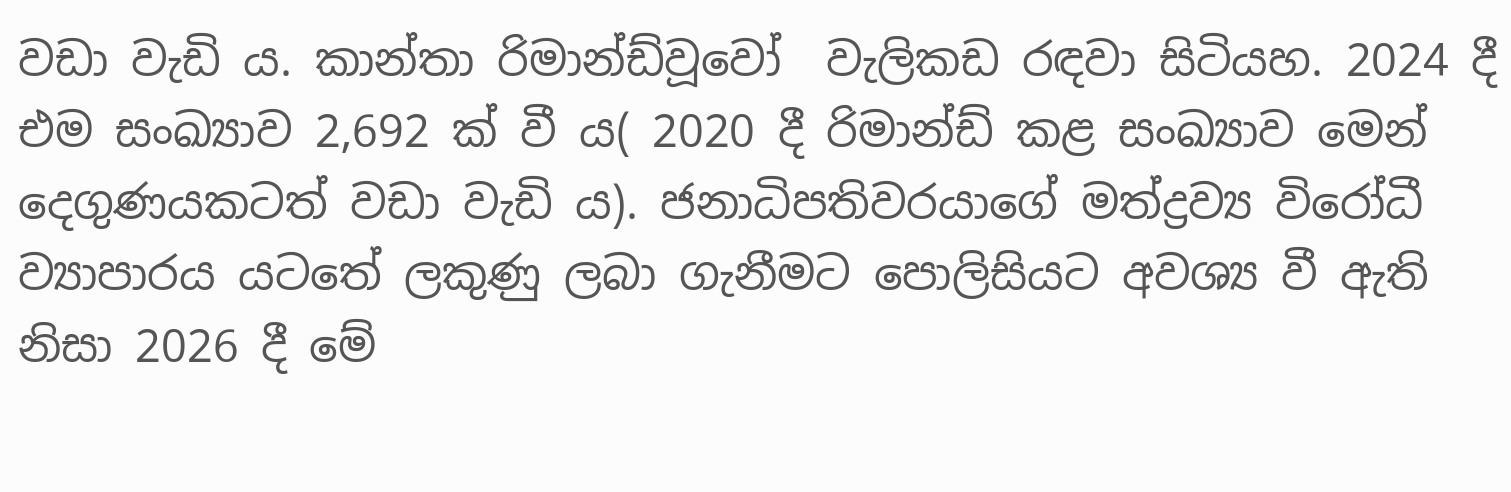වඩා වැඩි ය. කාන්තා රිමාන්ඩ්වූවෝ  වැලිකඩ රඳවා සිටියහ. 2024 දී එම සංඛ්‍යාව 2,692 ක් වී ය( 2020 දී රිමාන්ඩ් කළ සංඛ්‍යාව මෙන් දෙගුණයකටත් වඩා වැඩි ය). ජනාධිපතිවරයාගේ මත්ද්‍රව්‍ය විරෝධී ව්‍යාපාරය යටතේ ලකුණු ලබා ගැනීමට පොලිසියට අවශ්‍ය වී ඇති නිසා 2026 දී මේ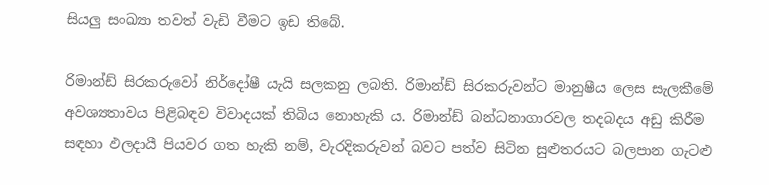සියලු සංඛ්‍යා තවත් වැඩි වීමට ඉඩ තිබේ.

රිමාන්ඩ් සිරකරුවෝ නිර්දෝෂී යැයි සලකනු ලබති. රිමාන්ඩ් සිරකරුවන්ට මානුෂීය ලෙස සැලකීමේ අවශ්‍යතාවය පිළිබඳව විවාදයක් තිබිය නොහැකි ය. රිමාන්ඩ් බන්ධනාගාරවල තදබදය අඩු කිරීම සඳහා ඵලදායී පියවර ගත හැකි නම්, වැරදිකරුවන් බවට පත්ව සිටින සුළුතරයට බලපාන ගැටළු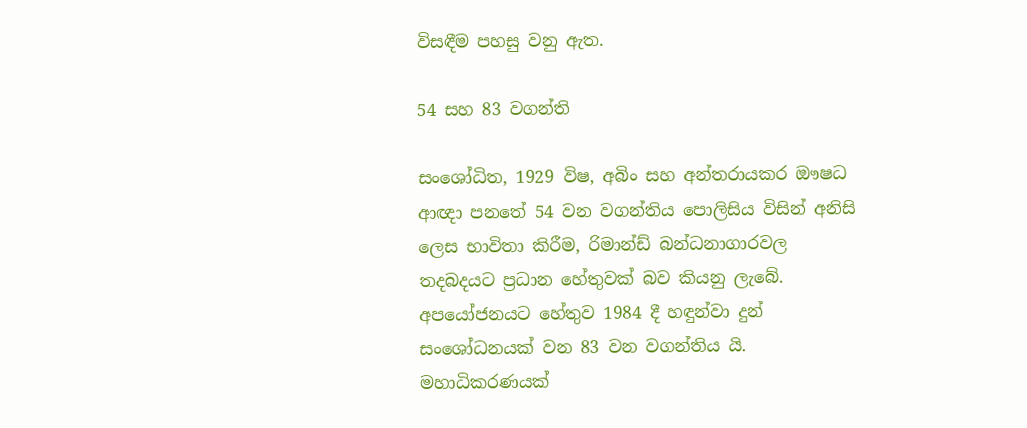විසඳීම පහසු වනු ඇත.

54 සහ 83 වගන්ති

සංශෝධිත, 1929 විෂ, අබිං සහ අන්තරායකර ඖෂධ ආඥා පනතේ 54 වන වගන්තිය පොලිසිය විසින් අනිසි ලෙස භාවිතා කිරීම, රිමාන්ඩ් බන්ධනාගාරවල තදබදයට ප්‍රධාන හේතුවක් බව කියනු ලැබේ. අපයෝජනයට හේතුව 1984 දී හඳුන්වා දුන් සංශෝධනයක් වන 83 වන වගන්තිය යි. මහාධිකරණයක්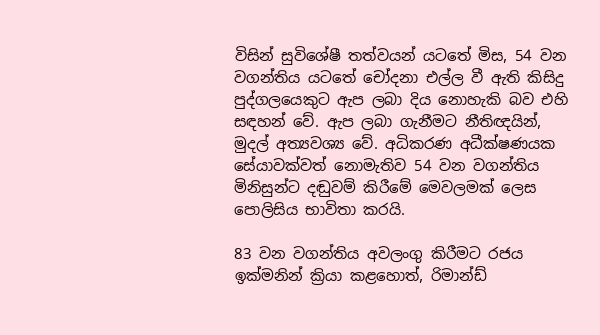විසින් සුවිශේෂී තත්වයන් යටතේ මිස, 54 වන වගන්තිය යටතේ චෝදනා එල්ල වී ඇති කිසිදු පුද්ගලයෙකුට ඇප ලබා දිය නොහැකි බව එහි සඳහන් වේ. ඇප ලබා ගැනීමට නීතිඥයින්, මුදල් අත්‍යවශ්‍ය වේ. අධිකරණ අධීක්ෂණයක සේයාවක්වත් නොමැතිව 54 වන වගන්තිය මිනිසුන්ට දඬුවම් කිරීමේ මෙවලමක් ලෙස පොලිසිය භාවිතා කරයි.

83 වන වගන්තිය අවලංගු කිරීමට රජය ඉක්මනින් ක්‍රියා කළහොත්, රිමාන්ඩ්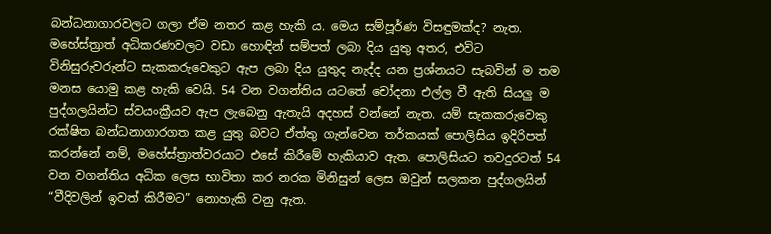බන්ධනාගාරවලට ගලා ඒම නතර කළ හැකි ය. මෙය සම්පූර්ණ විසඳුමක්ද? නැත. මහේස්ත්‍රාත් අධිකරණවලට වඩා හොඳින් සම්පත් ලබා දිය යුතු අතර, එවිට විනිසුරුවරුන්ට සැකකරුවෙකුට ඇප ලබා දිය යුතුද නැද්ද යන ප්‍රශ්නයට සැබවින් ම තම මනස යොමු කළ හැකි වෙයි. 54 වන වගන්තිය යටතේ චෝදනා එල්ල වී ඇති සියලු ම පුද්ගලයින්ට ස්වයංක්‍රීයව ඇප ලැබෙනු ඇතැයි අදහස් වන්නේ නැත. යම් සැකකරුවෙකු රක්ෂිත බන්ධනාගාරගත කළ යුතු බවට ඒත්තු ගැන්වෙන තර්කයක් පොලිසිය ඉදිරිපත් කරන්නේ නම්, මහේස්ත්‍රාත්වරයාට එසේ කිරීමේ හැකියාව ඇත. පොලිසියට තවදුරටත් 54 වන වගන්තිය අධික ලෙස භාවිතා කර නරක මිනිසුන් ලෙස ඔවුන් සලකන පුද්ගලයින් “වීදිවලින් ඉවත් කිරීමට” නොහැකි වනු ඇත.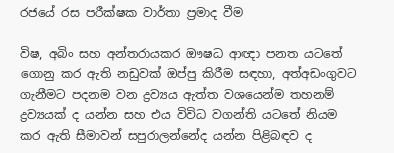රජයේ රස පරීක්ෂක වාර්තා ප්‍රමාද වීම

විෂ, අබිං සහ අන්තරායකර ඖෂධ ආඥා පනත යටතේ ගොනු කර ඇති නඩුවක් ඔප්පු කිරීම සඳහා, අත්අඩංගුවට ගැනීමට පදනම වන ද්‍රව්‍යය ඇත්ත වශයෙන්ම තහනම් ද්‍රව්‍යයක් ද යන්න සහ එය විවිධ වගන්ති යටතේ නියම කර ඇති සීමාවන් සපුරාලන්නේද යන්න පිළිබඳව ද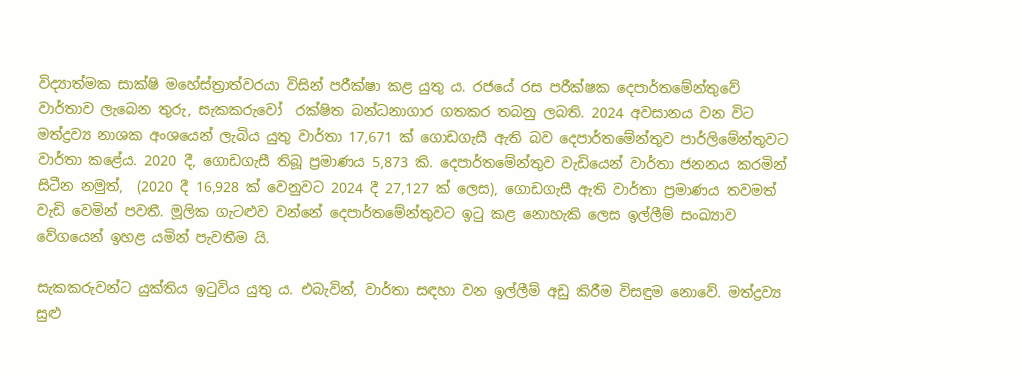විද්‍යාත්මක සාක්ෂි මහේස්ත්‍රාත්වරයා විසින් පරීක්ෂා කළ යුතු ය. රජයේ රස පරීක්ෂක දෙපාර්තමේන්තුවේ වාර්තාව ලැබෙන තුරු, සැකකරුවෝ  රක්ෂිත බන්ධනාගාර ගතකර තබනු ලබති. 2024 අවසානය වන විට මත්ද්‍රව්‍ය නාශක අංශයෙන් ලැබිය යුතු වාර්තා 17,671 ක් ගොඩගැසී ඇති බව දෙපාර්තමේන්තුව පාර්ලිමේන්තුවට වාර්තා කළේය. 2020 දී, ගොඩගැසී තිබූ ප්‍රමාණය 5,873 කි. දෙපාර්තමේන්තුව වැඩියෙන් වාර්තා ජනනය කරමින් සිටීන නමුත්,  (2020 දී 16,928 ක් වෙනුවට 2024 දී 27,127 ක් ලෙස), ගොඩගැසී ඇති වාර්තා ප්‍රමාණය තවමත් වැඩි වෙමින් පවතී. මූලික ගැටළුව වන්නේ දෙපාර්තමේන්තුවට ඉටු කළ නොහැකි ලෙස ඉල්ලීම් සංඛ්‍යාව වේගයෙන් ඉහළ යමින් පැවතීම යි.

සැකකරුවන්ට යුක්තිය ඉටුවිය යුතු ය. එබැවින්, වාර්තා සඳහා වන ඉල්ලීම් අඩු කිරීම විසඳුම නොවේ. මත්ද්‍රව්‍ය සුළු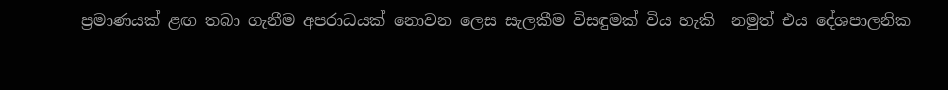ප්‍රමාණයක් ළඟ තබා ගැනීම අපරාධයක් නොවන ලෙස සැලකීම විසඳුමක් විය හැකි  නමුත් එය දේශපාලනික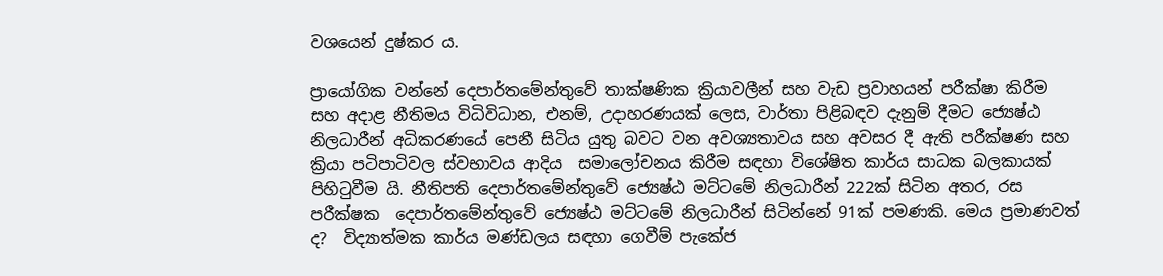වශයෙන් දුෂ්කර ය.

ප්‍රායෝගික වන්නේ දෙපාර්තමේන්තුවේ තාක්ෂණික ක්‍රියාවලීන් සහ වැඩ ප්‍රවාහයන් පරීක්ෂා කිරීම සහ අදාළ නීතිමය විධිවිධාන, එනම්, උදාහරණයක් ලෙස, වාර්තා පිළිබඳව දැනුම් දීමට ජ්‍යෙෂ්ඨ නිලධාරීන් අධිකරණයේ පෙනී සිටිය යුතු බවට වන අවශ්‍යතාවය සහ අවසර දී ඇති පරීක්ෂණ සහ ක්‍රියා පටිපාටිවල ස්වභාවය ආදිය  සමාලෝචනය කිරීම සඳහා විශේෂිත කාර්ය සාධක බලකායක් පිහිටුවීම යි. නීතිපති දෙපාර්තමේන්තුවේ ජ්‍යෙෂ්ඨ මට්ටමේ නිලධාරීන් 222ක් සිටින අතර, රස පරීක්ෂක  දෙපාර්තමේන්තුවේ ජ්‍යෙෂ්ඨ මට්ටමේ නිලධාරීන් සිටින්නේ 91ක් පමණකි. මෙය ප්‍රමාණවත් ද?  විද්‍යාත්මක කාර්ය මණ්ඩලය සඳහා ගෙවීම් පැකේජ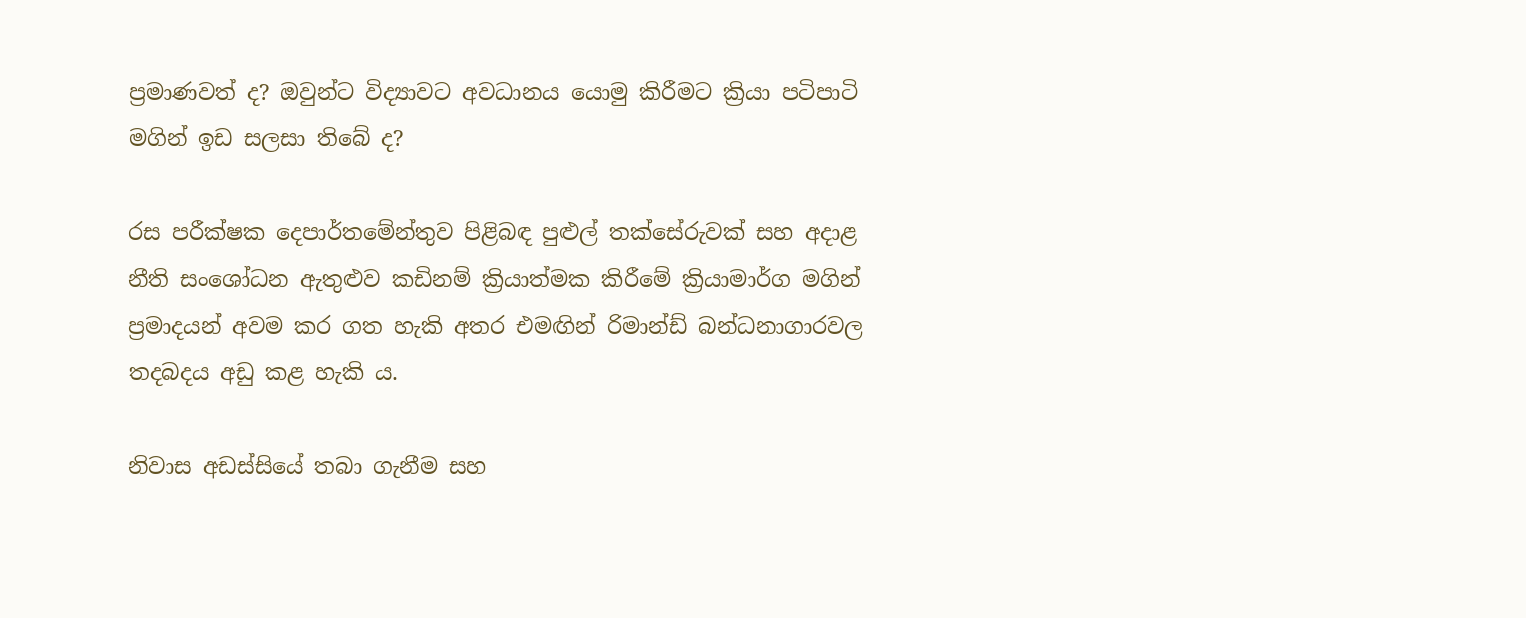ප්‍රමාණවත් ද? ඔවුන්ට විද්‍යාවට අවධානය යොමු කිරීමට ක්‍රියා පටිපාටි මගින් ඉඩ සලසා තිබේ ද?

රස පරීක්ෂක දෙපාර්තමේන්තුව පිළිබඳ පුළුල් තක්සේරුවක් සහ අදාළ නීති සංශෝධන ඇතුළුව කඩිනම් ක්‍රියාත්මක කිරීමේ ක්‍රියාමාර්ග මගින් ප්‍රමාදයන් අවම කර ගත හැකි අතර එමඟින් රිමාන්ඩ් බන්ධනාගාරවල තදබදය අඩු කළ හැකි ය.

නිවාස අඩස්සියේ තබා ගැනීම සහ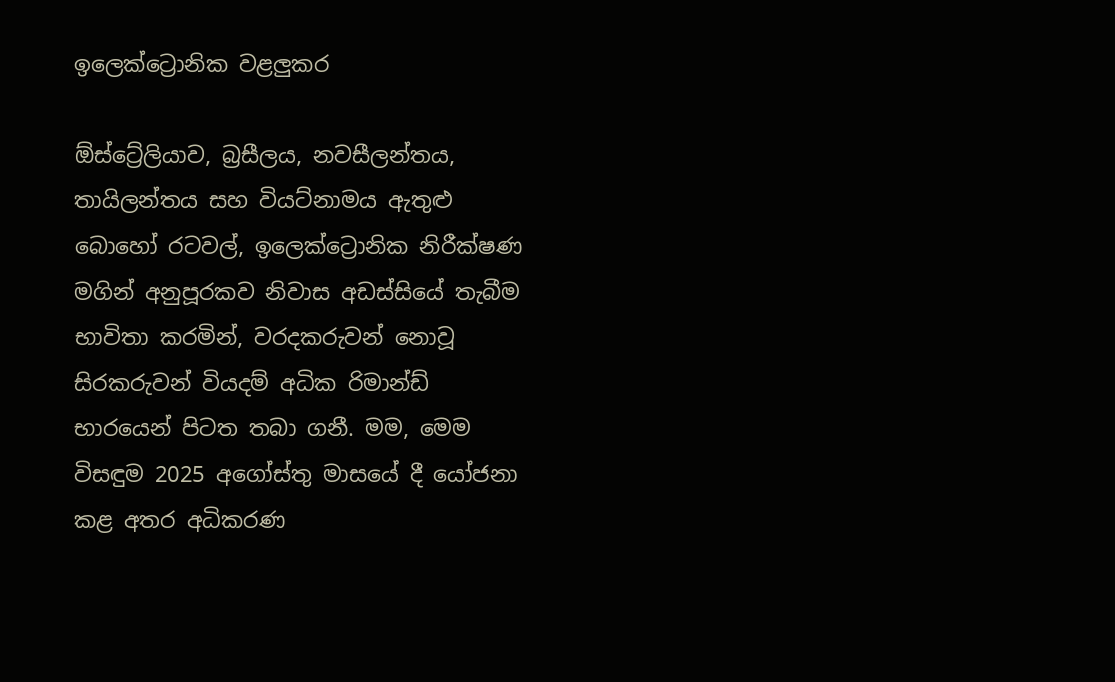ඉලෙක්ට්‍රොනික වළලුකර

ඕස්ට්‍රේලියාව, බ්‍රසීලය, නවසීලන්තය, තායිලන්තය සහ වියට්නාමය ඇතුළු බොහෝ රටවල්, ඉලෙක්ට්‍රොනික නිරීක්ෂණ මගින් අනුපූරකව නිවාස අඩස්සියේ තැබීම භාවිතා කරමින්, වරදකරුවන් නොවූ සිරකරුවන් වියදම් අධික රිමාන්ඩ් භාරයෙන් පිටත තබා ගනී. මම, මෙම විසඳුම 2025 අගෝස්තු මාසයේ දී යෝජනා කළ අතර අධිකරණ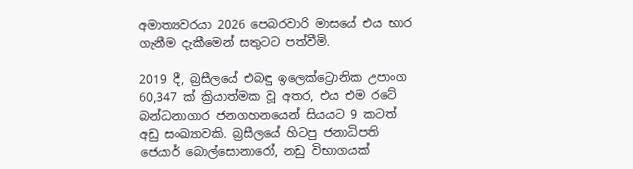අමාත්‍යවරයා 2026 පෙබරවාරි මාසයේ එය භාර ගැනීම දැකීමෙන් සතුටට පත්වීමි.

2019 දී, බ්‍රසීලයේ එබඳු ඉලෙක්ට්‍රොනික උපාංග 60,347 ක් ක්‍රියාත්මක වූ අතර, එය එම රටේ බන්ධනාගාර ජනගහනයෙන් සියයට 9 කටත් අඩු සංඛ්‍යාවකි. බ්‍රසීලයේ හිටපු ජනාධිපති ජෙයාර් බොල්සොනාරෝ, නඩු විභාගයක්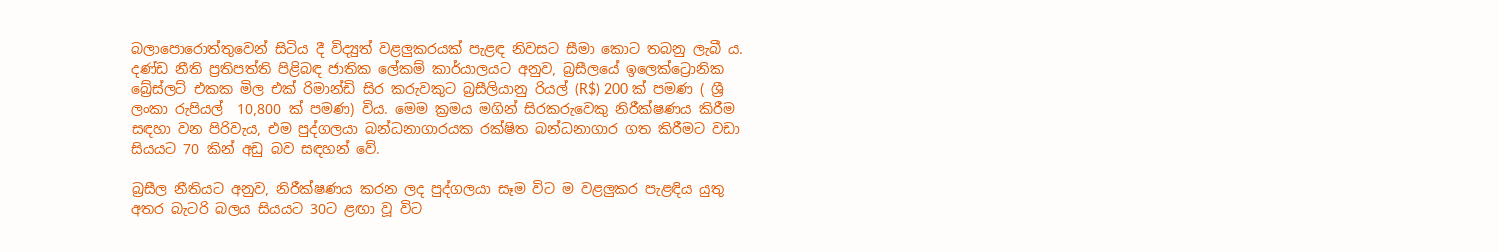බලාපොරොත්තුවෙන් සිටිය දී විද්‍යුත් වළලුකරයක් පැළඳ නිවසට සීමා කොට තබනු ලැබී ය. දණ්ඩ නීති ප්‍රතිපත්ති පිළිබඳ ජාතික ලේකම් කාර්යාලයට අනුව, බ්‍රසීලයේ ඉලෙක්ට්‍රොනික බ්‍රේස්ලට් එකක මිල එක් රිමාන්ඩි සිර කරුවකුට බ්‍රසීලියානු රියල් (R$) 200 ක් පමණ ( ශ්‍රී ලංකා රුපියල්  10,800 ක් පමණ) විය. මෙම ක්‍රමය මගින් සිරකරුවෙකු නිරීක්ෂණය කිරීම සඳහා වන පිරිවැය, එම පුද්ගලයා බන්ධනාගාරයක රක්ෂිත බන්ධනාගාර ගත කිරීමට වඩා සියයට 70 කින් අඩු බව සඳහන් වේ.

බ්‍රසීල නීතියට අනුව, නිරීක්ෂණය කරන ලද පුද්ගලයා සෑම විට ම වළලුකර පැළඳිය යුතු අතර බැටරි බලය සියයට 30ට ළඟා වූ විට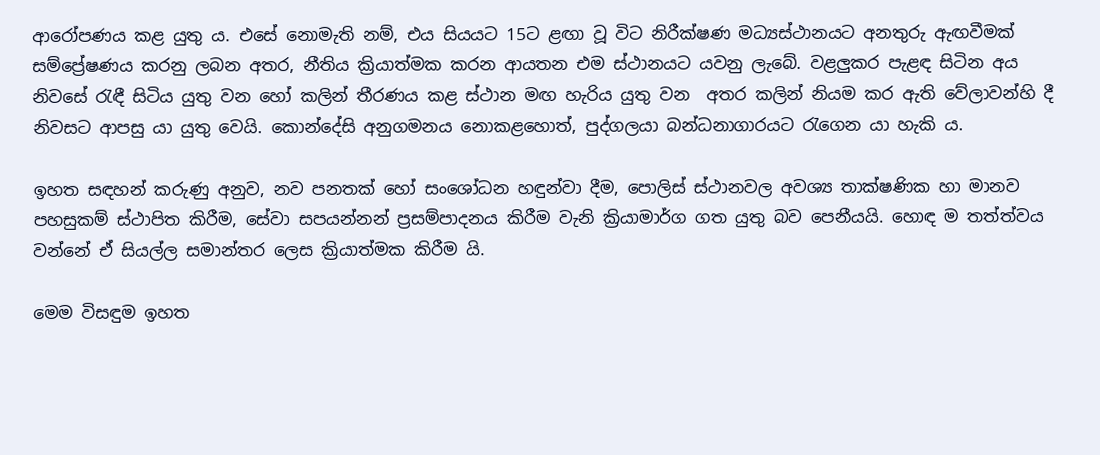ආරෝපණය කළ යුතු ය. එසේ නොමැති නම්, එය සියයට 15ට ළඟා වූ විට නිරීක්ෂණ මධ්‍යස්ථානයට අනතුරු ඇඟවීමක් සම්ප්‍රේෂණය කරනු ලබන අතර, නීතිය ක්‍රියාත්මක කරන ආයතන එම ස්ථානයට යවනු ලැබේ. වළලුකර පැළඳ සිටින අය නිවසේ රැඳී සිටිය යුතු වන හෝ කලින් තීරණය කළ ස්ථාන මඟ හැරිය යුතු වන  අතර කලින් නියම කර ඇති වේලාවන්හි දී නිවසට ආපසු යා යුතු වෙයි. කොන්දේසි අනුගමනය නොකළහොත්, පුද්ගලයා බන්ධනාගාරයට රැගෙන යා හැකි ය.

ඉහත සඳහන් කරුණු අනුව, නව පනතක් හෝ සංශෝධන හඳුන්වා දීම, පොලිස් ස්ථානවල අවශ්‍ය තාක්ෂණික හා මානව පහසුකම් ස්ථාපිත කිරීම, සේවා සපයන්නන් ප්‍රසම්පාදනය කිරීම වැනි ක්‍රියාමාර්ග ගත යුතු බව පෙනීයයි. හොඳ ම තත්ත්වය වන්නේ ඒ සියල්ල සමාන්තර ලෙස ක්‍රියාත්මක කිරීම යි.

මෙම විසඳුම ඉහත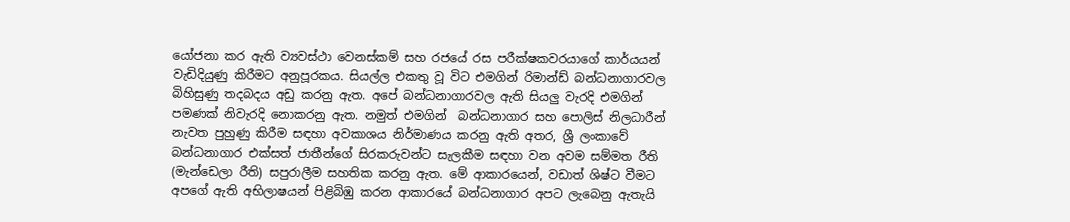යෝජනා කර ඇති ව්‍යවස්ථා වෙනස්කම් සහ රජයේ රස පරීක්ෂකවරයාගේ කාර්යයන් වැඩිදියුණු කිරීමට අනුපූරකය. සියල්ල එකතු වූ විට එමගින් රිමාන්ඩ් බන්ධනාගාරවල බිහිසුණු තදබදය අඩු කරනු ඇත. අපේ බන්ධනාගාරවල ඇති සියලු වැරදි එමගින් පමණක් නිවැරදි නොකරනු ඇත. නමුත් එමගින්  බන්ධනාගාර සහ පොලිස් නිලධාරීන් නැවත පුහුණු කිරීම සඳහා අවකාශය නිර්මාණය කරනු ඇති අතර, ශ්‍රී ලංකාවේ බන්ධනාගාර එක්සත් ජාතීන්ගේ සිරකරුවන්ට සැලකීම සඳහා වන අවම සම්මත රීති (මැන්ඩෙලා රීති) සපුරාලීම සහතික කරනු ඇත. මේ ආකාරයෙන්, වඩාත් ශිෂ්ට වීමට අපගේ ඇති අභිලාෂයන් පිළිබිඹු කරන ආකාරයේ බන්ධනාගාර අපට ලැබෙනු ඇතැයි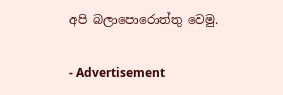අපි බලාපොරොත්තු වෙමු.

- Advertisement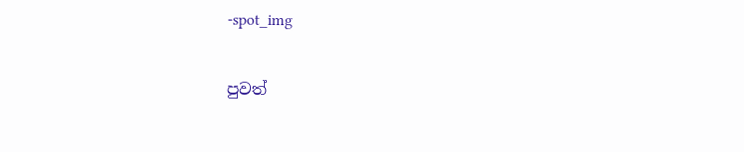-spot_img

පුවත්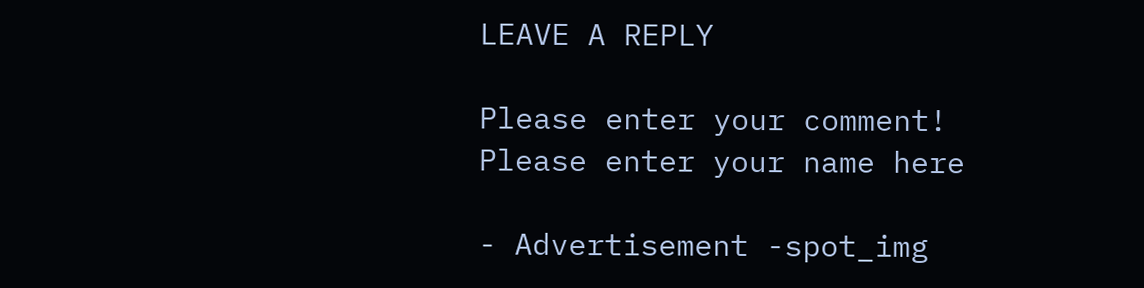LEAVE A REPLY

Please enter your comment!
Please enter your name here

- Advertisement -spot_img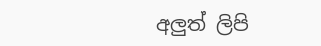අලුත් ලිපි